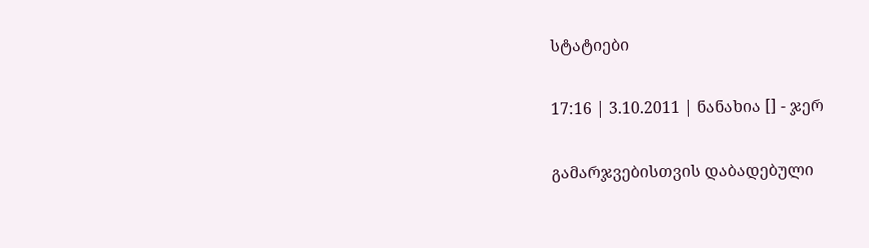სტატიები

17:16 | 3.10.2011 | ნანახია [] - ჯერ

გამარჯვებისთვის დაბადებული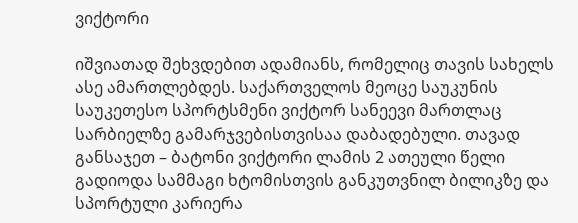ვიქტორი

იშვიათად შეხვდებით ადამიანს, რომელიც თავის სახელს ასე ამართლებდეს. საქართველოს მეოცე საუკუნის საუკეთესო სპორტსმენი ვიქტორ სანეევი მართლაც სარბიელზე გამარჯვებისთვისაა დაბადებული. თავად განსაჯეთ – ბატონი ვიქტორი ლამის 2 ათეული წელი გადიოდა სამმაგი ხტომისთვის განკუთვნილ ბილიკზე და სპორტული კარიერა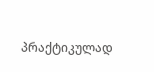პრაქტიკულად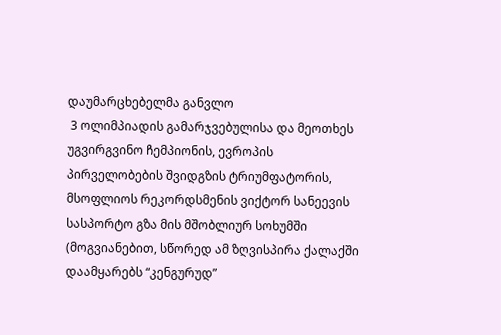დაუმარცხებელმა განვლო
 3 ოლიმპიადის გამარჯვებულისა და მეოთხეს უგვირგვინო ჩემპიონის, ევროპის პირველობების შვიდგზის ტრიუმფატორის, მსოფლიოს რეკორდსმენის ვიქტორ სანეევის სასპორტო გზა მის მშობლიურ სოხუმში (მოგვიანებით, სწორედ ამ ზღვისპირა ქალაქში დაამყარებს “კენგურუდ”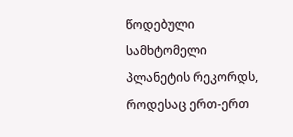წოდებული სამხტომელი პლანეტის რეკორდს, როდესაც ერთ-ერთ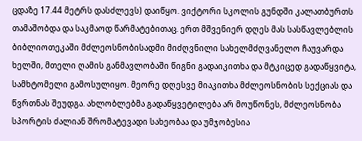ცდაზე 17.44 მეტრს დასძლევს) დაიწყო. ვიქტორი სკოლის გუნდში კალათბურთს თამაშობდა და საკმაოდ წარმატებითაც. ერთ მშვენიერ დღეს მას სასწავლებლის ბიბლიოთეკაში მძლეოსნობისადმი მიძღვნილი სახელმძღვანელო ჩაუვარდა ხელში, მთელი ღამის განმავლობაში წიგნი გადაიკითხა და მტკიცედ გადაწყვიტა, სამხტომელი გამოსულიყო. მეორე დღესვე მიაკითხა მძლეოსნობის სექციას და წვრთნას შეუდგა. ახლობლებმა გადაწყვეტილება არ მოუწონეს, მძლეოსნობა სპორტის ძალიან შრომატევადი სახეობაა და უმჯობესია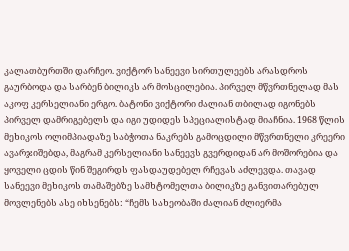კალათბურთში დარჩეო. ვიქტორ სანეევი სირთულეებს არასდროს გაურბოდა და სარბენ ბილიკს არ მოსცილებია. პირველ მწვრთნელად მას აკოფ კერსელიანი ერგო. ბატონი ვიქტორი ძალიან თბილად იგონებს პირველ დამრიგებელს და იგი უდიდეს სპეციალისტად მიაჩნია. 1968 წლის მეხიკოს ოლიმპიადაზე საბჭოთა ნაკრებს გამოცდილი მწვრთნელი კრეერი ავარჯიშებდა, მაგრამ კერსელიანი სანეევს გვერდიდან არ მოშორებია და ყოველი ცდის წინ შეგირდს ფასდაუდებელ რჩევას აძლევდა. თავად სანეევი მეხიკოს თამაშებზე სამხტომელთა ბილიკზე განვითარებულ მოვლენებს ასე იხსენებს: “ჩემს სახეობაში ძალიან ძლიერმა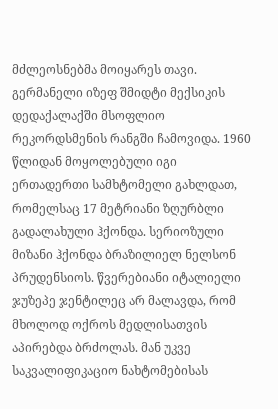მძლეოსნებმა მოიყარეს თავი. გერმანელი იზეფ შმიდტი მექსიკის დედაქალაქში მსოფლიო რეკორდსმენის რანგში ჩამოვიდა. 1960 წლიდან მოყოლებული იგი ერთადერთი სამხტომელი გახლდათ, რომელსაც 17 მეტრიანი ზღურბლი გადალახული ჰქონდა. სერიოზული მიზანი ჰქონდა ბრაზილიელ ნელსონ პრუდენსიოს. წვერებიანი იტალიელი ჯუზეპე ჯენტილეც არ მალავდა, რომ მხოლოდ ოქროს მედლისათვის აპირებდა ბრძოლას. მან უკვე საკვალიფიკაციო ნახტომებისას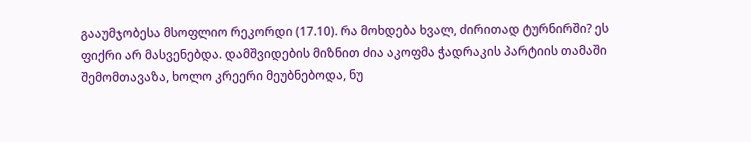გააუმჯობესა მსოფლიო რეკორდი (17.10). რა მოხდება ხვალ, ძირითად ტურნირში? ეს ფიქრი არ მასვენებდა. დამშვიდების მიზნით ძია აკოფმა ჭადრაკის პარტიის თამაში შემომთავაზა, ხოლო კრეერი მეუბნებოდა, ნუ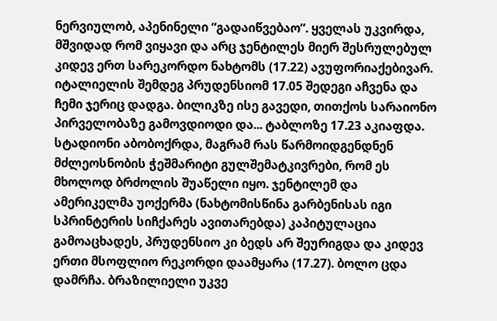ნერვიულობ, აპენინელი “გადაიწვებაო”. ყველას უკვირდა, მშვიდად რომ ვიყავი და არც ჯენტილეს მიერ შესრულებულ კიდევ ერთ სარეკორდო ნახტომს (17.22) ავუფორიაქებივარ. იტალიელის შემდეგ პრუდენსიომ 17.05 შედეგი აჩვენა და ჩემი ჯერიც დადგა. ბილიკზე ისე გავედი, თითქოს სარაიონო პირველობაზე გამოვდიოდი და... ტაბლოზე 17.23 აკიაფდა. სტადიონი აბობოქრდა, მაგრამ რას წარმოიდგენდნენ მძლეოსნობის ჭეშმარიტი გულშემატკივრები, რომ ეს მხოლოდ ბრძოლის შუაწელი იყო. ჯენტილემ და ამერიკელმა უოქერმა (ნახტომისწინა გარბენისას იგი სპრინტერის სიჩქარეს ავითარებდა) კაპიტულაცია გამოაცხადეს, პრუდენსიო კი ბედს არ შეურიგდა და კიდევ ერთი მსოფლიო რეკორდი დაამყარა (17.27). ბოლო ცდა დამრჩა. ბრაზილიელი უკვე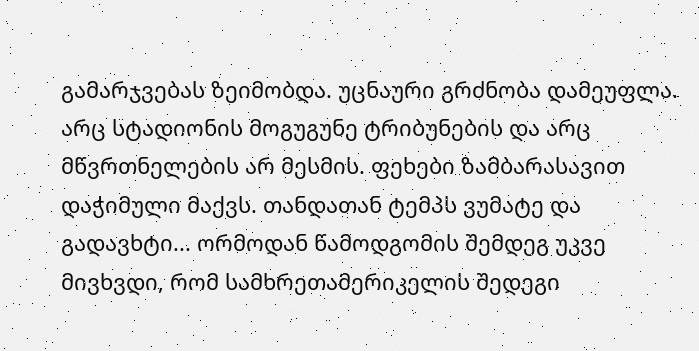გამარჯვებას ზეიმობდა. უცნაური გრძნობა დამეუფლა. არც სტადიონის მოგუგუნე ტრიბუნების და არც მწვრთნელების არ მესმის. ფეხები ზამბარასავით დაჭიმული მაქვს. თანდათან ტემპს ვუმატე და გადავხტი... ორმოდან წამოდგომის შემდეგ უკვე მივხვდი, რომ სამხრეთამერიკელის შედეგი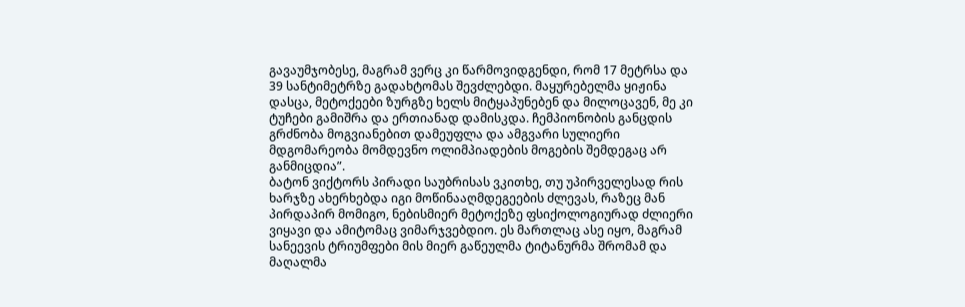გავაუმჯობესე, მაგრამ ვერც კი წარმოვიდგენდი, რომ 17 მეტრსა და 39 სანტიმეტრზე გადახტომას შევძლებდი. მაყურებელმა ყიჟინა დასცა, მეტოქეები ზურგზე ხელს მიტყაპუნებენ და მილოცავენ, მე კი ტუჩები გამიშრა და ერთიანად დამისკდა. ჩემპიონობის განცდის გრძნობა მოგვიანებით დამეუფლა და ამგვარი სულიერი მდგომარეობა მომდევნო ოლიმპიადების მოგების შემდეგაც არ განმიცდია”.
ბატონ ვიქტორს პირადი საუბრისას ვკითხე, თუ უპირველესად რის ხარჯზე ახერხებდა იგი მოწინააღმდეგეების ძლევას, რაზეც მან პირდაპირ მომიგო, ნებისმიერ მეტოქეზე ფსიქოლოგიურად ძლიერი ვიყავი და ამიტომაც ვიმარჯვებდიო. ეს მართლაც ასე იყო, მაგრამ სანეევის ტრიუმფები მის მიერ გაწეულმა ტიტანურმა შრომამ და მაღალმა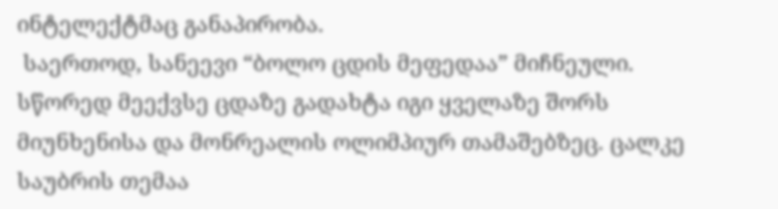ინტელექტმაც განაპირობა.
 საერთოდ, სანეევი “ბოლო ცდის მეფედაა” მიჩნეული. სწორედ მეექვსე ცდაზე გადახტა იგი ყველაზე შორს მიუნხენისა და მონრეალის ოლიმპიურ თამაშებზეც. ცალკე საუბრის თემაა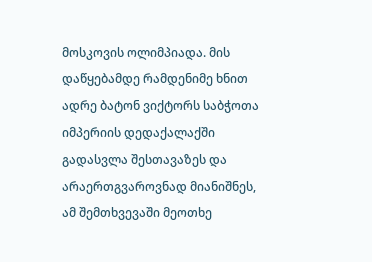მოსკოვის ოლიმპიადა. მის დაწყებამდე რამდენიმე ხნით ადრე ბატონ ვიქტორს საბჭოთა იმპერიის დედაქალაქში გადასვლა შესთავაზეს და არაერთგვაროვნად მიანიშნეს, ამ შემთხვევაში მეოთხე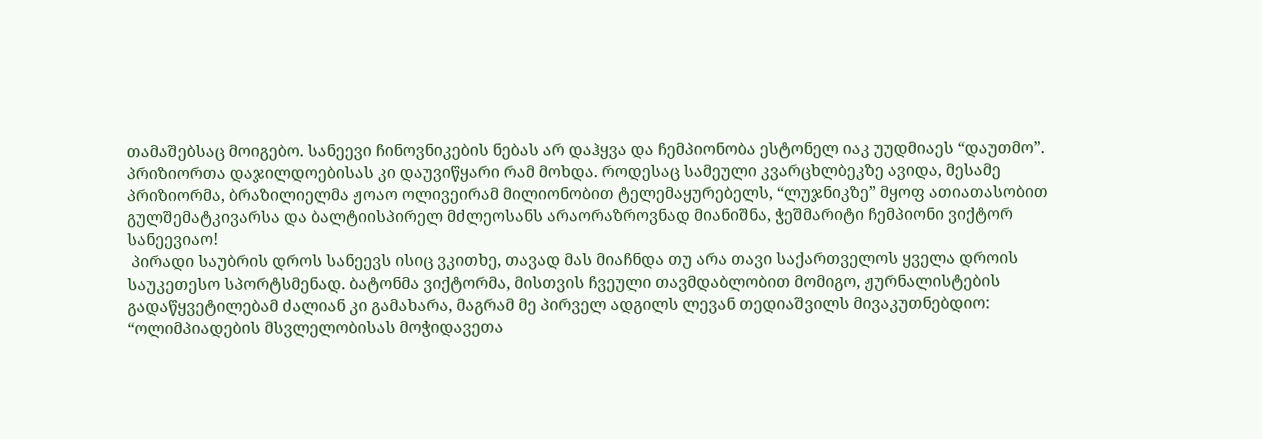თამაშებსაც მოიგებო. სანეევი ჩინოვნიკების ნებას არ დაჰყვა და ჩემპიონობა ესტონელ იაკ უუდმიაეს “დაუთმო”. პრიზიორთა დაჯილდოებისას კი დაუვიწყარი რამ მოხდა. როდესაც სამეული კვარცხლბეკზე ავიდა, მესამე პრიზიორმა, ბრაზილიელმა ჟოაო ოლივეირამ მილიონობით ტელემაყურებელს, “ლუჯნიკზე” მყოფ ათიათასობით გულშემატკივარსა და ბალტიისპირელ მძლეოსანს არაორაზროვნად მიანიშნა, ჭეშმარიტი ჩემპიონი ვიქტორ სანეევიაო!
 პირადი საუბრის დროს სანეევს ისიც ვკითხე, თავად მას მიაჩნდა თუ არა თავი საქართველოს ყველა დროის საუკეთესო სპორტსმენად. ბატონმა ვიქტორმა, მისთვის ჩვეული თავმდაბლობით მომიგო, ჟურნალისტების გადაწყვეტილებამ ძალიან კი გამახარა, მაგრამ მე პირველ ადგილს ლევან თედიაშვილს მივაკუთნებდიო: “ოლიმპიადების მსვლელობისას მოჭიდავეთა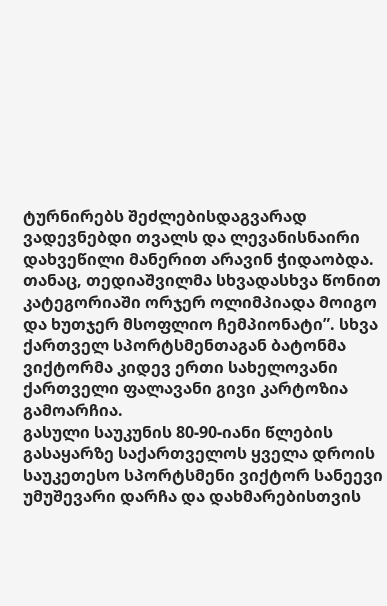ტურნირებს შეძლებისდაგვარად ვადევნებდი თვალს და ლევანისნაირი დახვეწილი მანერით არავინ ჭიდაობდა. თანაც, თედიაშვილმა სხვადასხვა წონით კატეგორიაში ორჯერ ოლიმპიადა მოიგო და ხუთჯერ მსოფლიო ჩემპიონატი”. სხვა ქართველ სპორტსმენთაგან ბატონმა ვიქტორმა კიდევ ერთი სახელოვანი ქართველი ფალავანი გივი კარტოზია გამოარჩია.
გასული საუკუნის 80-90-იანი წლების გასაყარზე საქართველოს ყველა დროის საუკეთესო სპორტსმენი ვიქტორ სანეევი უმუშევარი დარჩა და დახმარებისთვის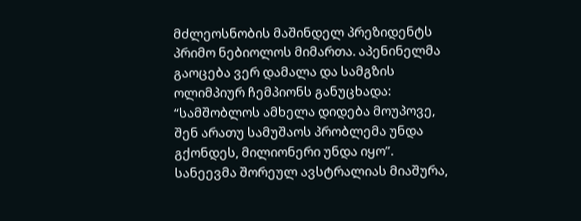მძლეოსნობის მაშინდელ პრეზიდენტს პრიმო ნებიოლოს მიმართა. აპენინელმა გაოცება ვერ დამალა და სამგზის ოლიმპიურ ჩემპიონს განუცხადა: “სამშობლოს ამხელა დიდება მოუპოვე, შენ არათუ სამუშაოს პრობლემა უნდა გქონდეს, მილიონერი უნდა იყო”. სანეევმა შორეულ ავსტრალიას მიაშურა,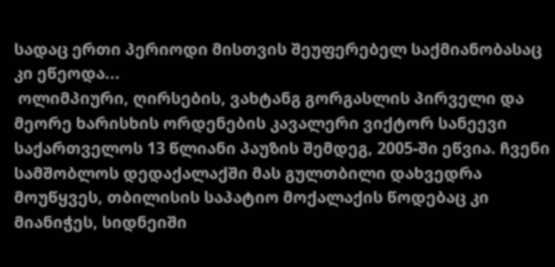სადაც ერთი პერიოდი მისთვის შეუფერებელ საქმიანობასაც კი ეწეოდა...
 ოლიმპიური, ღირსების, ვახტანგ გორგასლის პირველი და მეორე ხარისხის ორდენების კავალერი ვიქტორ სანეევი საქართველოს 13 წლიანი პაუზის შემდეგ, 2005-ში ეწვია. ჩვენი სამშობლოს დედაქალაქში მას გულთბილი დახვედრა მოუწყვეს, თბილისის საპატიო მოქალაქის წოდებაც კი მიანიჭეს, სიდნეიში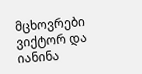მცხოვრები ვიქტორ და იანინა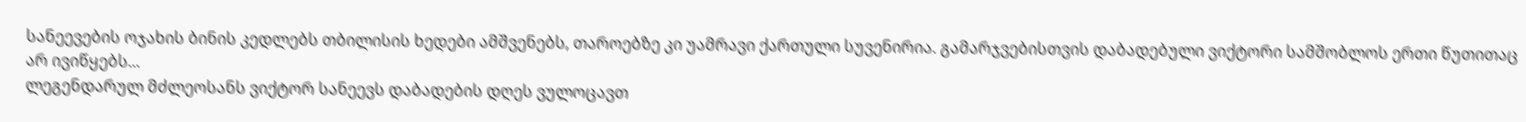სანეევების ოჯახის ბინის კედლებს თბილისის ხედები ამშვენებს, თაროებზე კი უამრავი ქართული სუვენირია. გამარჯვებისთვის დაბადებული ვიქტორი სამშობლოს ერთი წუთითაც არ ივიწყებს...
ლეგენდარულ მძლეოსანს ვიქტორ სანეევს დაბადების დღეს ვულოცავთ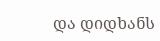და დიდხანს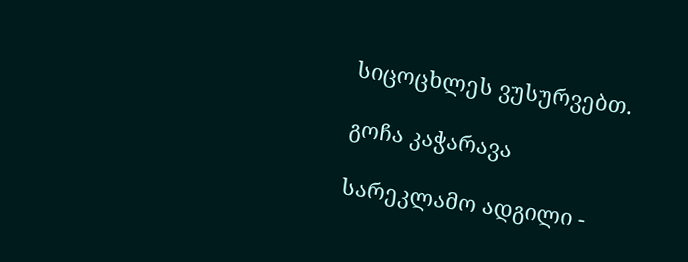სიცოცხლეს ვუსურვებთ.

გოჩა კაჭარავა

სარეკლამო ადგილი -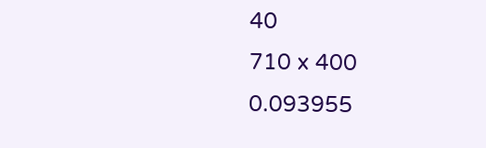40
710 x 400
0.093955